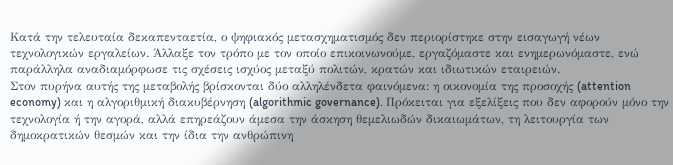Κατά την τελευταία δεκαπενταετία, ο ψηφιακός μετασχηματισμός δεν περιορίστηκε στην εισαγωγή νέων τεχνολογικών εργαλείων. Άλλαξε τον τρόπο με τον οποίο επικοινωνούμε, εργαζόμαστε και ενημερωνόμαστε, ενώ παράλληλα αναδιαμόρφωσε τις σχέσεις ισχύος μεταξύ πολιτών, κρατών και ιδιωτικών εταιρειών.
Στον πυρήνα αυτής της μεταβολής βρίσκονται δύο αλληλένδετα φαινόμενα: η οικονομία της προσοχής (attention economy) και η αλγοριθμική διακυβέρνηση (algorithmic governance). Πρόκειται για εξελίξεις που δεν αφορούν μόνο την τεχνολογία ή την αγορά, αλλά επηρεάζουν άμεσα την άσκηση θεμελιωδών δικαιωμάτων, τη λειτουργία των δημοκρατικών θεσμών και την ίδια την ανθρώπινη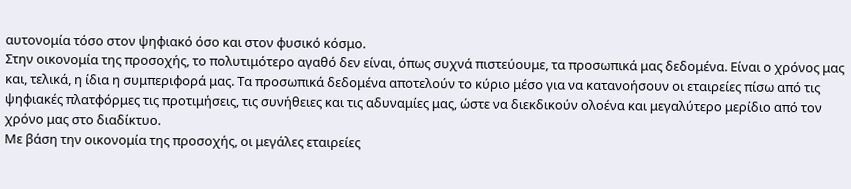αυτονομία τόσο στον ψηφιακό όσο και στον φυσικό κόσμο.
Στην οικονομία της προσοχής, το πολυτιμότερο αγαθό δεν είναι, όπως συχνά πιστεύουμε, τα προσωπικά μας δεδομένα. Είναι ο χρόνος μας και, τελικά, η ίδια η συμπεριφορά μας. Τα προσωπικά δεδομένα αποτελούν το κύριο μέσο για να κατανοήσουν οι εταιρείες πίσω από τις ψηφιακές πλατφόρμες τις προτιμήσεις, τις συνήθειες και τις αδυναμίες μας, ώστε να διεκδικούν ολοένα και μεγαλύτερο μερίδιο από τον χρόνο μας στο διαδίκτυο.
Με βάση την οικονομία της προσοχής, οι μεγάλες εταιρείες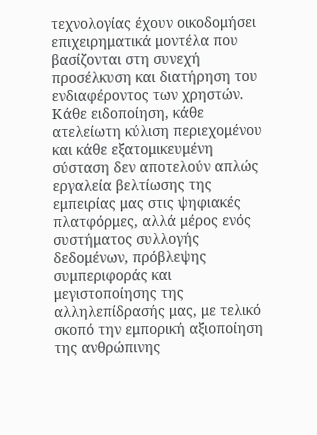τεχνολογίας έχουν οικοδομήσει επιχειρηματικά μοντέλα που βασίζονται στη συνεχή προσέλκυση και διατήρηση του ενδιαφέροντος των χρηστών. Κάθε ειδοποίηση, κάθε ατελείωτη κύλιση περιεχομένου και κάθε εξατομικευμένη σύσταση δεν αποτελούν απλώς εργαλεία βελτίωσης της εμπειρίας μας στις ψηφιακές πλατφόρμες, αλλά μέρος ενός συστήματος συλλογής δεδομένων, πρόβλεψης συμπεριφοράς και μεγιστοποίησης της αλληλεπίδρασής μας, με τελικό σκοπό την εμπορική αξιοποίηση της ανθρώπινης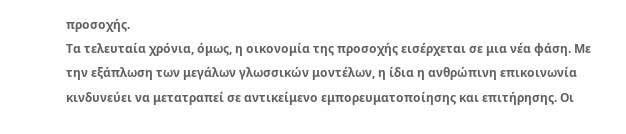προσοχής.
Τα τελευταία χρόνια, όμως, η οικονομία της προσοχής εισέρχεται σε μια νέα φάση. Με την εξάπλωση των μεγάλων γλωσσικών μοντέλων, η ίδια η ανθρώπινη επικοινωνία κινδυνεύει να μετατραπεί σε αντικείμενο εμπορευματοποίησης και επιτήρησης. Οι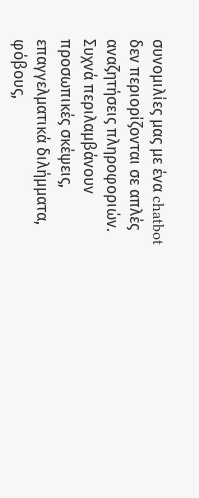συνομιλίες μας με ένα chatbot δεν περιορίζονται σε απλές αναζητήσεις πληροφοριών. Συχνά περιλαμβάνουν προσωπικές σκέψεις, επαγγελματικά διλήμματα, φόβους,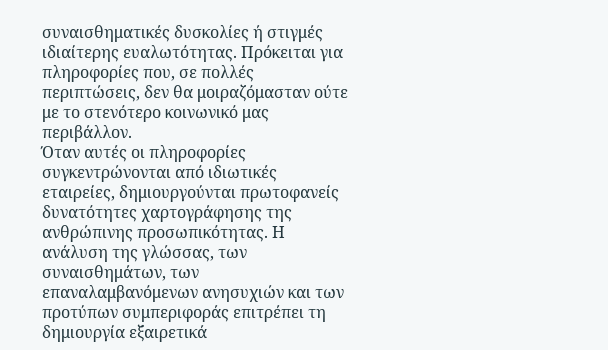συναισθηματικές δυσκολίες ή στιγμές ιδιαίτερης ευαλωτότητας. Πρόκειται για πληροφορίες που, σε πολλές περιπτώσεις, δεν θα μοιραζόμασταν ούτε με το στενότερο κοινωνικό μας περιβάλλον.
Όταν αυτές οι πληροφορίες συγκεντρώνονται από ιδιωτικές εταιρείες, δημιουργούνται πρωτοφανείς δυνατότητες χαρτογράφησης της ανθρώπινης προσωπικότητας. Η ανάλυση της γλώσσας, των συναισθημάτων, των επαναλαμβανόμενων ανησυχιών και των προτύπων συμπεριφοράς επιτρέπει τη δημιουργία εξαιρετικά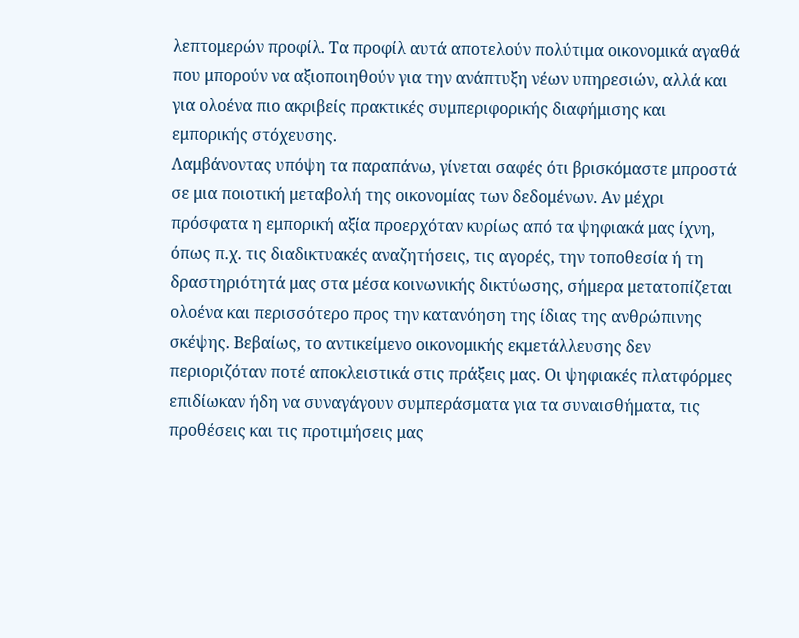λεπτομερών προφίλ. Τα προφίλ αυτά αποτελούν πολύτιμα οικονομικά αγαθά που μπορούν να αξιοποιηθούν για την ανάπτυξη νέων υπηρεσιών, αλλά και για ολοένα πιο ακριβείς πρακτικές συμπεριφορικής διαφήμισης και εμπορικής στόχευσης.
Λαμβάνοντας υπόψη τα παραπάνω, γίνεται σαφές ότι βρισκόμαστε μπροστά σε μια ποιοτική μεταβολή της οικονομίας των δεδομένων. Αν μέχρι πρόσφατα η εμπορική αξία προερχόταν κυρίως από τα ψηφιακά μας ίχνη, όπως π.χ. τις διαδικτυακές αναζητήσεις, τις αγορές, την τοποθεσία ή τη δραστηριότητά μας στα μέσα κοινωνικής δικτύωσης, σήμερα μετατοπίζεται ολοένα και περισσότερο προς την κατανόηση της ίδιας της ανθρώπινης σκέψης. Βεβαίως, το αντικείμενο οικονομικής εκμετάλλευσης δεν περιοριζόταν ποτέ αποκλειστικά στις πράξεις μας. Οι ψηφιακές πλατφόρμες επιδίωκαν ήδη να συναγάγουν συμπεράσματα για τα συναισθήματα, τις προθέσεις και τις προτιμήσεις μας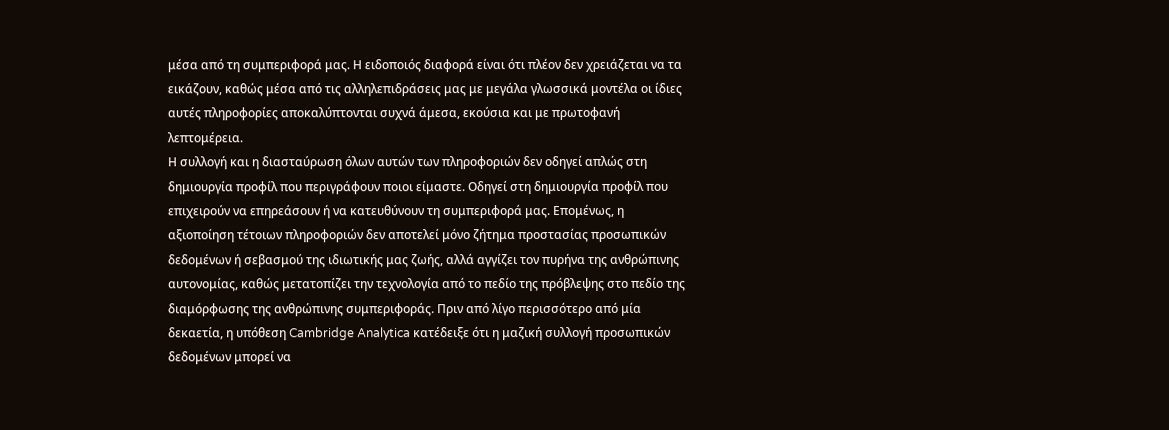μέσα από τη συμπεριφορά μας. Η ειδοποιός διαφορά είναι ότι πλέον δεν χρειάζεται να τα εικάζουν, καθώς μέσα από τις αλληλεπιδράσεις μας με μεγάλα γλωσσικά μοντέλα οι ίδιες αυτές πληροφορίες αποκαλύπτονται συχνά άμεσα, εκούσια και με πρωτοφανή λεπτομέρεια.
Η συλλογή και η διασταύρωση όλων αυτών των πληροφοριών δεν οδηγεί απλώς στη δημιουργία προφίλ που περιγράφουν ποιοι είμαστε. Οδηγεί στη δημιουργία προφίλ που επιχειρούν να επηρεάσουν ή να κατευθύνουν τη συμπεριφορά μας. Επομένως, η αξιοποίηση τέτοιων πληροφοριών δεν αποτελεί μόνο ζήτημα προστασίας προσωπικών δεδομένων ή σεβασμού της ιδιωτικής μας ζωής, αλλά αγγίζει τον πυρήνα της ανθρώπινης αυτονομίας, καθώς μετατοπίζει την τεχνολογία από το πεδίο της πρόβλεψης στο πεδίο της διαμόρφωσης της ανθρώπινης συμπεριφοράς. Πριν από λίγο περισσότερο από μία δεκαετία, η υπόθεση Cambridge Analytica κατέδειξε ότι η μαζική συλλογή προσωπικών δεδομένων μπορεί να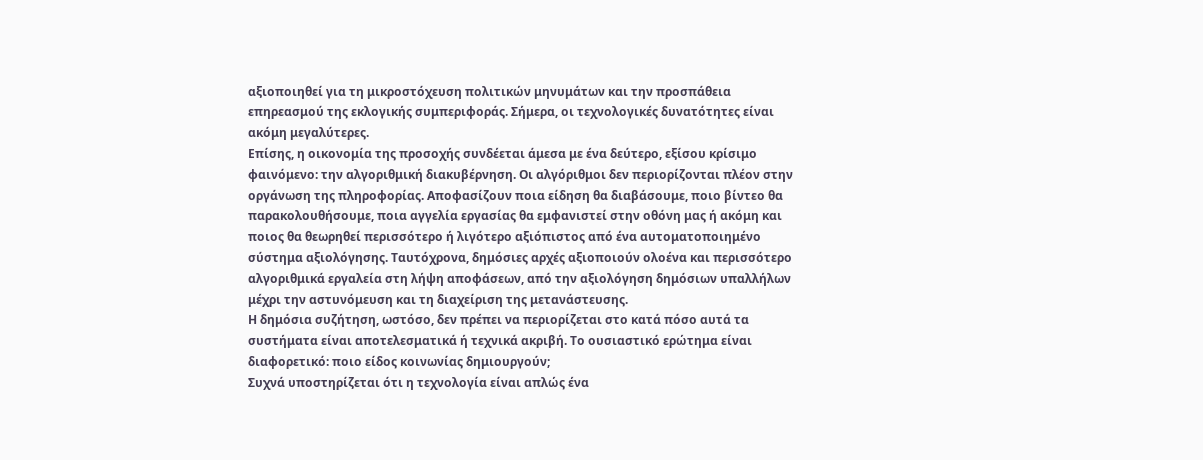αξιοποιηθεί για τη μικροστόχευση πολιτικών μηνυμάτων και την προσπάθεια επηρεασμού της εκλογικής συμπεριφοράς. Σήμερα, οι τεχνολογικές δυνατότητες είναι ακόμη μεγαλύτερες.
Επίσης, η οικονομία της προσοχής συνδέεται άμεσα με ένα δεύτερο, εξίσου κρίσιμο φαινόμενο: την αλγοριθμική διακυβέρνηση. Οι αλγόριθμοι δεν περιορίζονται πλέον στην οργάνωση της πληροφορίας. Αποφασίζουν ποια είδηση θα διαβάσουμε, ποιο βίντεο θα παρακολουθήσουμε, ποια αγγελία εργασίας θα εμφανιστεί στην οθόνη μας ή ακόμη και ποιος θα θεωρηθεί περισσότερο ή λιγότερο αξιόπιστος από ένα αυτοματοποιημένο σύστημα αξιολόγησης. Ταυτόχρονα, δημόσιες αρχές αξιοποιούν ολοένα και περισσότερο αλγοριθμικά εργαλεία στη λήψη αποφάσεων, από την αξιολόγηση δημόσιων υπαλλήλων μέχρι την αστυνόμευση και τη διαχείριση της μετανάστευσης.
Η δημόσια συζήτηση, ωστόσο, δεν πρέπει να περιορίζεται στο κατά πόσο αυτά τα συστήματα είναι αποτελεσματικά ή τεχνικά ακριβή. Το ουσιαστικό ερώτημα είναι διαφορετικό: ποιο είδος κοινωνίας δημιουργούν;
Συχνά υποστηρίζεται ότι η τεχνολογία είναι απλώς ένα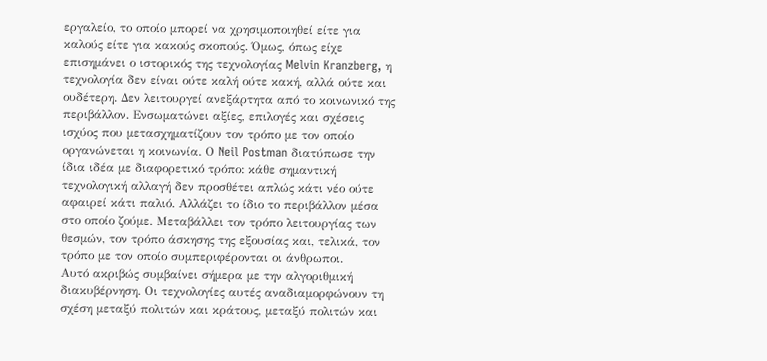εργαλείο, το οποίο μπορεί να χρησιμοποιηθεί είτε για καλούς είτε για κακούς σκοπούς. Όμως, όπως είχε επισημάνει ο ιστορικός της τεχνολογίας Melvin Kranzberg, η τεχνολογία δεν είναι ούτε καλή ούτε κακή, αλλά ούτε και ουδέτερη. Δεν λειτουργεί ανεξάρτητα από το κοινωνικό της περιβάλλον. Ενσωματώνει αξίες, επιλογές και σχέσεις ισχύος που μετασχηματίζουν τον τρόπο με τον οποίο οργανώνεται η κοινωνία. Ο Neil Postman διατύπωσε την ίδια ιδέα με διαφορετικό τρόπο: κάθε σημαντική τεχνολογική αλλαγή δεν προσθέτει απλώς κάτι νέο ούτε αφαιρεί κάτι παλιό. Αλλάζει το ίδιο το περιβάλλον μέσα στο οποίο ζούμε. Μεταβάλλει τον τρόπο λειτουργίας των θεσμών, τον τρόπο άσκησης της εξουσίας και, τελικά, τον τρόπο με τον οποίο συμπεριφέρονται οι άνθρωποι.
Αυτό ακριβώς συμβαίνει σήμερα με την αλγοριθμική διακυβέρνηση. Οι τεχνολογίες αυτές αναδιαμορφώνουν τη σχέση μεταξύ πολιτών και κράτους, μεταξύ πολιτών και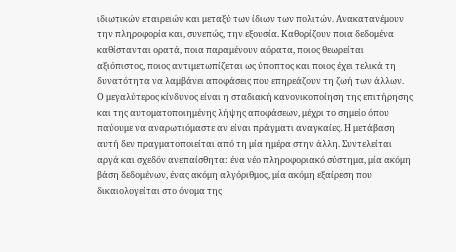ιδιωτικών εταιρειών και μεταξύ των ίδιων των πολιτών. Ανακατανέμουν την πληροφορία και, συνεπώς, την εξουσία. Καθορίζουν ποια δεδομένα καθίστανται ορατά, ποια παραμένουν αόρατα, ποιος θεωρείται αξιόπιστος, ποιος αντιμετωπίζεται ως ύποπτος και ποιος έχει τελικά τη δυνατότητα να λαμβάνει αποφάσεις που επηρεάζουν τη ζωή των άλλων.
Ο μεγαλύτερος κίνδυνος είναι η σταδιακή κανονικοποίηση της επιτήρησης και της αυτοματοποιημένης λήψης αποφάσεων, μέχρι το σημείο όπου παύουμε να αναρωτιόμαστε αν είναι πράγματι αναγκαίες. Η μετάβαση αυτή δεν πραγματοποιείται από τη μία ημέρα στην άλλη. Συντελείται αργά και σχεδόν ανεπαίσθητα: ένα νέο πληροφοριακό σύστημα, μία ακόμη βάση δεδομένων, ένας ακόμη αλγόριθμος, μία ακόμη εξαίρεση που δικαιολογείται στο όνομα της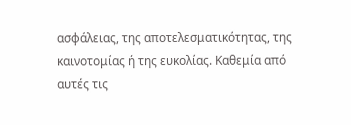ασφάλειας, της αποτελεσματικότητας, της καινοτομίας ή της ευκολίας. Καθεμία από αυτές τις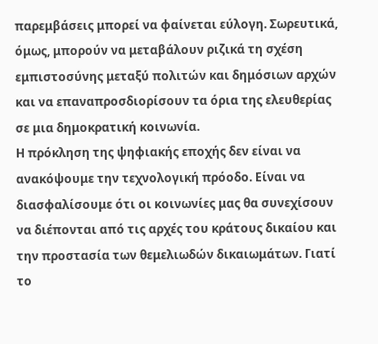παρεμβάσεις μπορεί να φαίνεται εύλογη. Σωρευτικά, όμως, μπορούν να μεταβάλουν ριζικά τη σχέση εμπιστοσύνης μεταξύ πολιτών και δημόσιων αρχών και να επαναπροσδιορίσουν τα όρια της ελευθερίας σε μια δημοκρατική κοινωνία.
Η πρόκληση της ψηφιακής εποχής δεν είναι να ανακόψουμε την τεχνολογική πρόοδο. Είναι να διασφαλίσουμε ότι οι κοινωνίες μας θα συνεχίσουν να διέπονται από τις αρχές του κράτους δικαίου και την προστασία των θεμελιωδών δικαιωμάτων. Γιατί το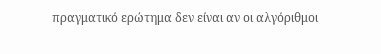πραγματικό ερώτημα δεν είναι αν οι αλγόριθμοι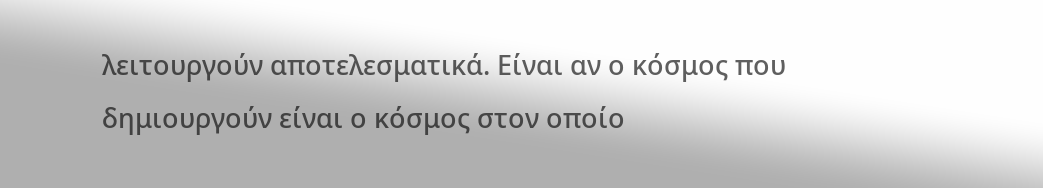λειτουργούν αποτελεσματικά. Είναι αν ο κόσμος που δημιουργούν είναι ο κόσμος στον οποίο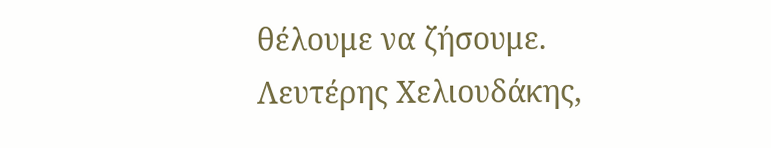θέλουμε να ζήσουμε.
Λευτέρης Χελιουδάκης,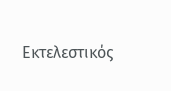Εκτελεστικός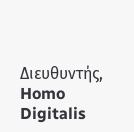Διευθυντής, Homo Digitalis